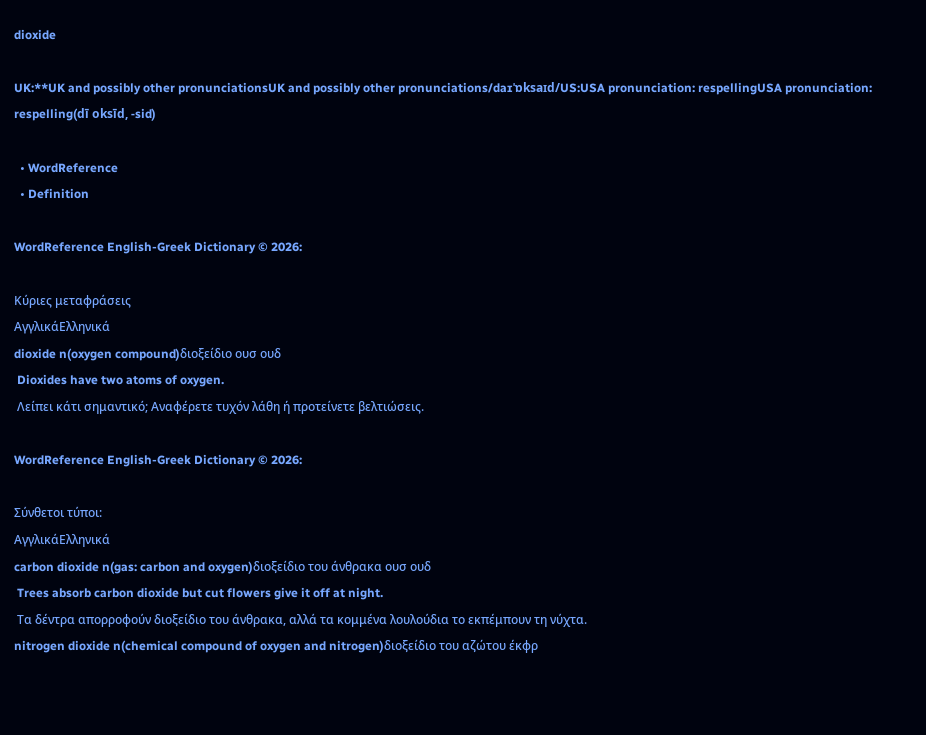dioxide

UK:**UK and possibly other pronunciationsUK and possibly other pronunciations/daɪˈɒksaɪd/US:USA pronunciation: respellingUSA pronunciation: respelling(dī oksīd, -sid)

  • WordReference
  • Definition

WordReference English-Greek Dictionary © 2026:

Κύριες μεταφράσεις
ΑγγλικάΕλληνικά
dioxide n(oxygen compound)διοξείδιο ουσ ουδ
 Dioxides have two atoms of oxygen.
 Λείπει κάτι σημαντικό; Αναφέρετε τυχόν λάθη ή προτείνετε βελτιώσεις.

WordReference English-Greek Dictionary © 2026:

Σύνθετοι τύποι:
ΑγγλικάΕλληνικά
carbon dioxide n(gas: carbon and oxygen)διοξείδιο του άνθρακα ουσ ουδ
 Trees absorb carbon dioxide but cut flowers give it off at night.
 Τα δέντρα απορροφούν διοξείδιο του άνθρακα, αλλά τα κομμένα λουλούδια το εκπέμπουν τη νύχτα.
nitrogen dioxide n(chemical compound of oxygen and nitrogen)διοξείδιο του αζώτου έκφρ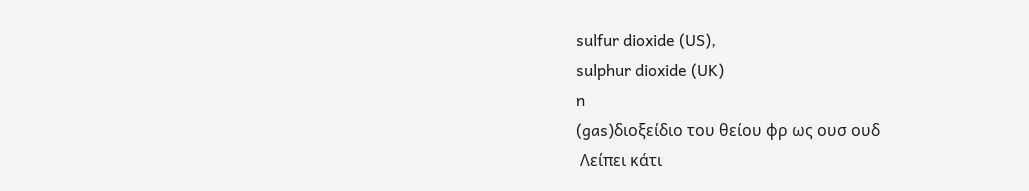sulfur dioxide (US),
sulphur dioxide (UK)
n
(gas)διοξείδιο του θείου φρ ως ουσ ουδ
 Λείπει κάτι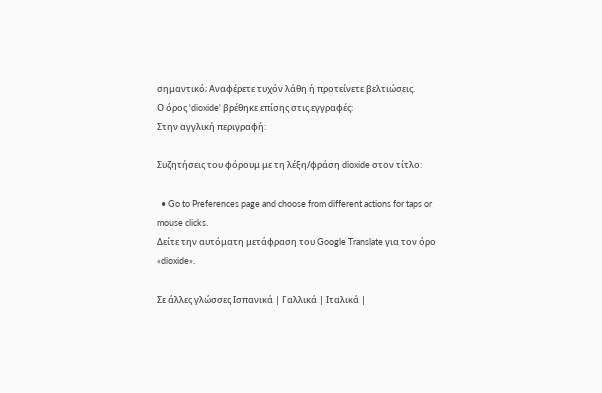σημαντικό; Αναφέρετε τυχόν λάθη ή προτείνετε βελτιώσεις.
Ο όρος 'dioxide' βρέθηκε επίσης στις εγγραφές:
Στην αγγλική περιγραφή:

Συζητήσεις του φόρουμ με τη λέξη/φράση dioxide στον τίτλο:

  • Go to Preferences page and choose from different actions for taps or mouse clicks.
Δείτε την αυτόματη μετάφραση του Google Translate για τον όρο «dioxide».

Σε άλλες γλώσσες Ισπανικά | Γαλλικά | Ιταλικά |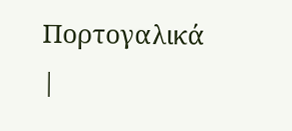Πορτογαλικά |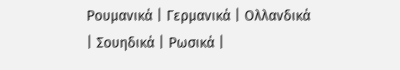Ρουμανικά | Γερμανικά | Ολλανδικά | Σουηδικά | Ρωσικά |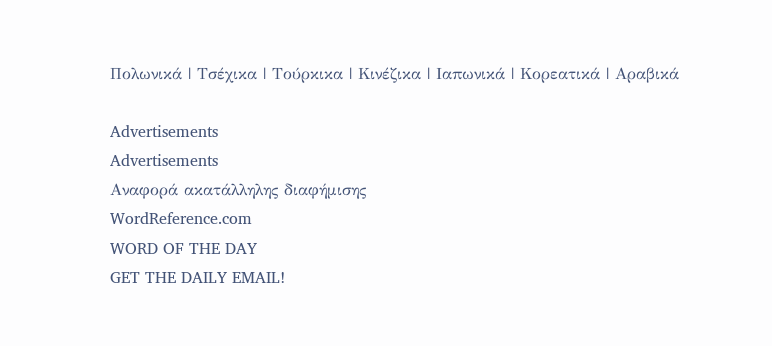Πολωνικά | Τσέχικα | Τούρκικα | Κινέζικα | Ιαπωνικά | Κορεατικά | Αραβικά

Advertisements
Advertisements
Αναφορά ακατάλληλης διαφήμισης
WordReference.com
WORD OF THE DAY
GET THE DAILY EMAIL!